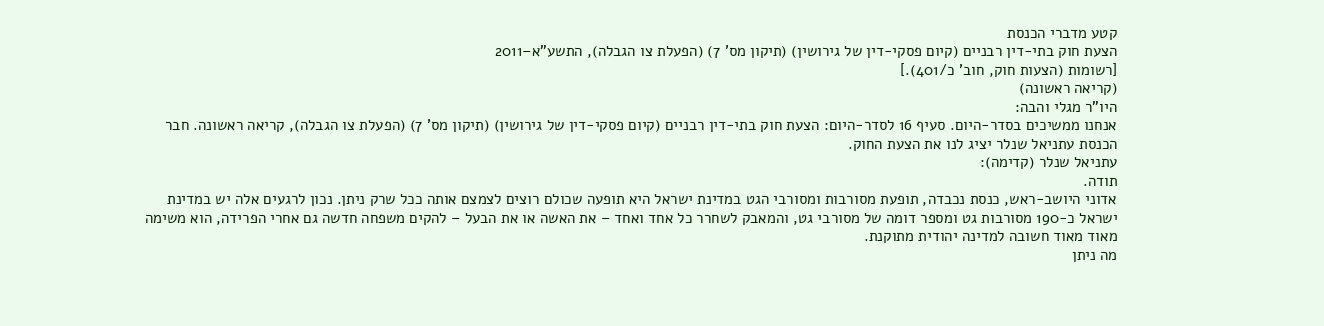קטע מדברי הכנסת
הצעת חוק בתי-דין רבניים (קיום פסקי-דין של גירושין) (תיקון מס' 7) (הפעלת צו הגבלה), התשע"א–2011
[רשומות (הצעות חוק, חוב' כ/401).]
(קריאה ראשונה)
היו"ר מגלי והבה:
אנחנו ממשיכים בסדר-היום. סעיף 16 לסדר-היום: הצעת חוק בתי-דין רבניים (קיום פסקי-דין של גירושין) (תיקון מס' 7) (הפעלת צו הגבלה), קריאה ראשונה. חבר הכנסת עתניאל שנלר יציג לנו את הצעת החוק.
עתניאל שנלר (קדימה):
תודה.
אדוני היושב-ראש, כנסת נכבדה, תופעת מסורבות ומסורבי הגט במדינת ישראל היא תופעה שכולם רוצים לצמצם אותה ככל שרק ניתן. נכון לרגעים אלה יש במדינת ישראל כ-190 מסורבות גט ומספר דומה של מסורבי גט, והמאבק לשחרר כל אחד ואחד – את האשה או את הבעל – להקים משפחה חדשה גם אחרי הפרידה, הוא משימה מאוד מאוד חשובה למדינה יהודית מתוקנת.
מה ניתן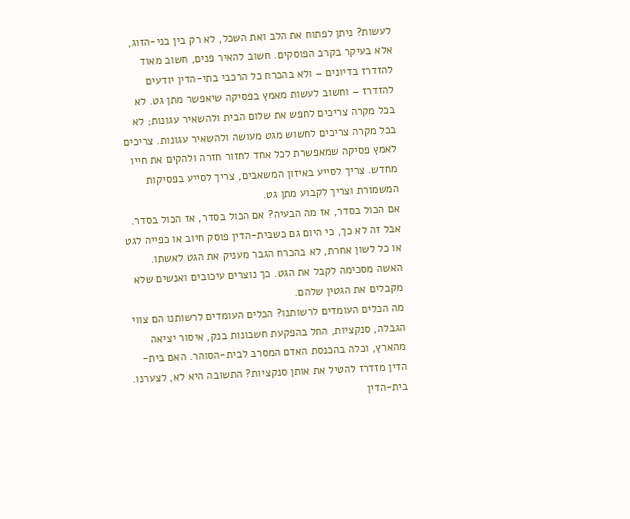לעשות? ניתן לפתוח את הלב ואת השכל, לא רק בין בני-הזוג, אלא בעיקר בקרב הפוסקים. חשוב להאיר פנים, חשוב מאוד להזדרז בדיונים – ולא בהכרח כל הרכבי בתי-הדין יודעים להזדרז – וחשוב לעשות מאמץ בפסיקה שיאפשר מתן גט. לא בכל מקרה צריכים לחפש את שלום הבית ולהשאיר עגונות; לא בכל מקרה צריכים לחשוש מגט מעושה ולהשאיר עגונות. צריכים לאמץ פסיקה שמאפשרת לכל אחד לחזור חזרה ולהקים את חייו מחדש. צריך לסייע באיזון המשאבים, צריך לסייע בפסיקות המשמורת וצריך לקבוע מתן גט.
אם הכול בסדר, אז מה הבעיה? אם הכול בסדר, אז הכול בסדר. אבל זה לא כך, כי היום גם כשבית-הדין פוסק חיוב או כפייה לגט או כל לשון אחרת, לא בהכרח הגבר מעניק את הגט לאשתו. האשה מסכימה לקבל את הגט. כך נוצרים עיכובים ואנשים שלא מקבלים את הגטין שלהם.
מה הכלים העומדים לרשותנו? הכלים העומדים לרשותנו הם צווי הגבלה, סנקציות, החל בהפקעת חשבונות בנק, איסור יציאה מהארץ, וכלה בהכנסת האדם המסרב לבית-הסוהר. האם בית-הדין מזדרז להטיל את אותן סנקציות? התשובה היא לא, לצערנו. בית-הדין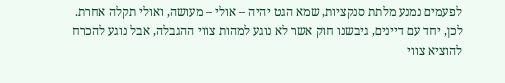לפעמים נמנע מלתת סנקציות, שמא הגט יהיה – אולי – מעושה, ואולי תקלה אחרת.
לכן, יחד עם דיינים, גיבשנו חוק אשר לא נוגע למהות צווי ההגבלה, אבל נוגע להכרח להוציא צווי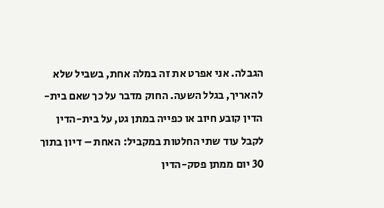הגבלה. אני אפרט את זה במלה אחת, בשביל שלא להאריך, בגלל השעה. החוק מדבר על כך שאם בית-הדין קובע חיוב או כפייה במתן גט, על בית-הדין לקבל עוד שתי החלטות במקביל: האחת – דיון בתוך 30 יום ממתן פסק-הדין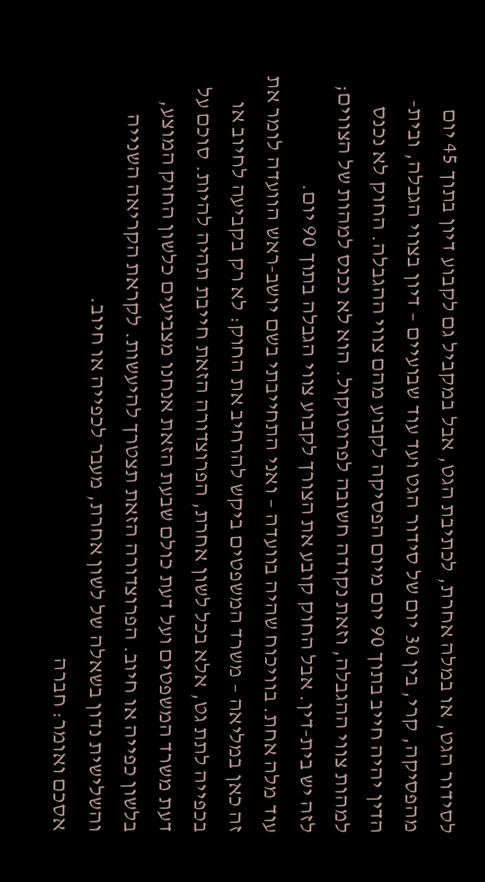לסידור הגט, או במלה אחרת, לכתיבת הגט, אבל במקביל גם לקבוע דיון בתוך 45 יום מהפסיקה, קרי, בין 30 יום של סידור הגט ועד עוד שבועיים – דיון בצווי הגבלה, ובית-הדין יהיה חייב בתוך 90 יום מיום הפסיקה לקבוע מהם צווי ההגבלה. החוק לא נכנס למהות צווי ההגבלה, וזאת נקודה חשובה לפרוטוקול. הוא לא נכנס למהות של הצווים; לזה יש בית-דין. אבל החוק קובע את הצורך לקבוע צווי הגבלה בתוך 90 יום.
עוד מלה אחת. בוויכוח שהיה בוועדה – ואני התחייבתי בשם יושב-ראש הוועדה לומר את זה כאן במליאה – משרד המשפטים ביקש להרחיב את החוק: לא רק בקביעה לחיוב או בכפייה לתת גט, אלא בכל לשון אחרת, הפרוצדורה הזאת חייבת תהיה להיות. סוכם על דעת משרד המשפטים ועל דעת כולם שבעת הזאת אנחנו מצביעים כלשון החוק המוצע, בלשון כפייה או חיוב. הפרוצדורה הזאת תצטרך להיעשות. לקראת הקריאה השנייה והשלישית נדון בשאלה של לשון אחרת, מעבר לכפייה או חיוב.
אסכם ואומר: חברה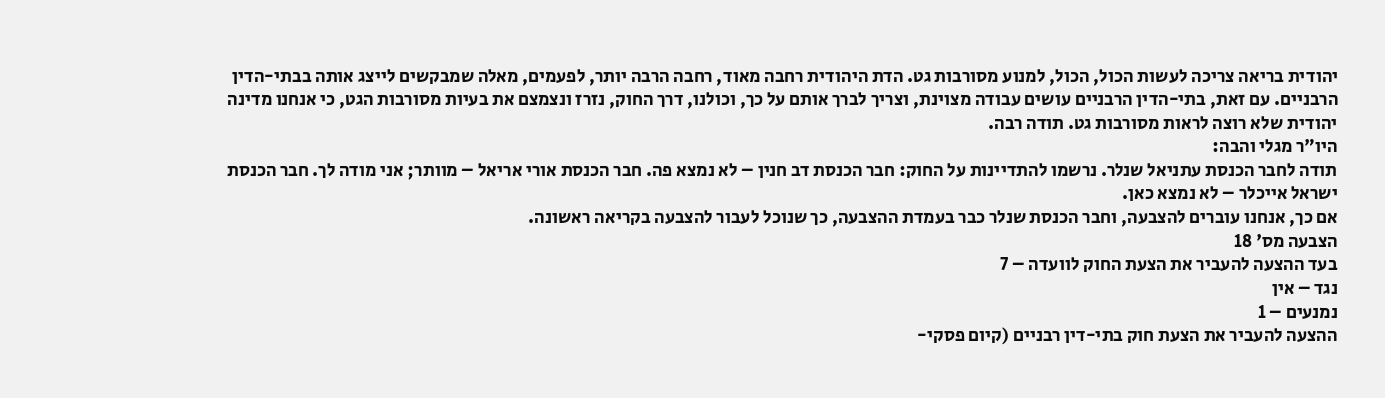יהודית בריאה צריכה לעשות הכול, הכול, למנוע מסורבות גט. הדת היהודית רחבה מאוד, רחבה הרבה יותר, לפעמים, מאלה שמבקשים לייצג אותה בבתי-הדין הרבניים. עם זאת, בתי-הדין הרבניים עושים עבודה מצוינת, וצריך לברך אותם על כך, וכולנו, דרך החוק, נזרז ונצמצם את בעיות מסורבות הגט, כי אנחנו מדינה יהודית שלא רוצה לראות מסורבות גט. תודה רבה.
היו"ר מגלי והבה:
תודה לחבר הכנסת עתניאל שנלר. נרשמו להתדיינות על החוק: חבר הכנסת דב חנין – לא נמצא פה. חבר הכנסת אורי אריאל – מוותר; אני מודה לך. חבר הכנסת ישראל אייכלר – לא נמצא כאן.
אם כך, אנחנו עוברים להצבעה, וחבר הכנסת שנלר כבר בעמדת ההצבעה, כך שנוכל לעבור להצבעה בקריאה ראשונה.
הצבעה מס' 18
בעד ההצעה להעביר את הצעת החוק לוועדה – 7
נגד – אין
נמנעים – 1
ההצעה להעביר את הצעת חוק בתי-דין רבניים (קיום פסקי-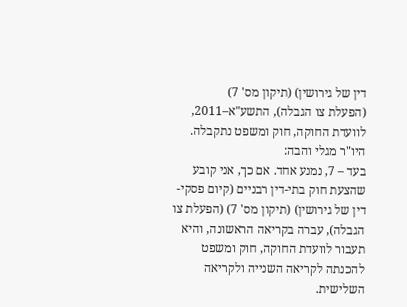דין של גירושין) (תיקון מס' 7)
(הפעלת צו הגבלה), התשע"א–2011, לוועדת החוקה, חוק ומשפט נתקבלה.
היו"ר מגלי והבה:
בעד – 7, נמנע אחד. אם כך, אני קובע שהצעת חוק בתי-דין רבניים (קיום פסקי-דין של גירושין) (תיקון מס' 7) (הפעלת צו הגבלה), עברה בקריאה הראשונה, והיא תעבור לוועדת החוקה, חוק ומשפט להכנתה לקריאה השנייה ולקריאה השלישית.